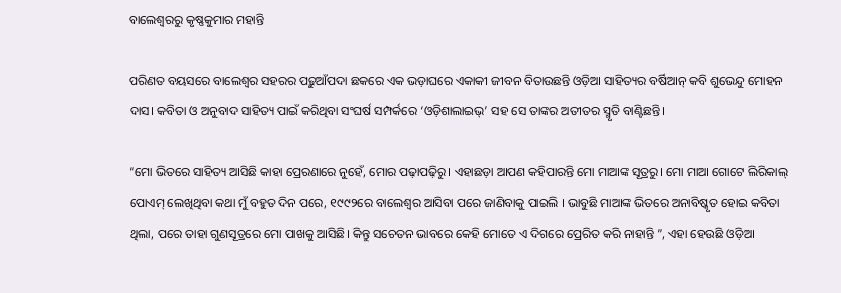ବାଲେଶ୍ୱରରୁ କୃଷ୍ଣକୁମାର ମହାନ୍ତି

ପରିଣତ ବୟସରେ ବାଲେଶ୍ୱର ସହରର ପଢ଼ୁଆଁପଦା ଛକରେ ଏକ ଭଡ଼ାଘରେ ଏକାକୀ ଜୀବନ ବିତାଉଛନ୍ତି ଓଡ଼ିଆ ସାହିତ୍ୟର ବର୍ଷିଆନ୍ କବି ଶୁଭେନ୍ଦୁ ମୋହନ ଦାସ। କବିତା ଓ ଅନୁବାଦ ସାହିତ୍ୟ ପାଇଁ କରିଥିବା ସଂଘର୍ଷ ସମ୍ପର୍କରେ ‘ଓଡ଼ିଶାଲାଇଭ୍‌’ ସହ ସେ ତାଙ୍କର ଅତୀତର ସ୍ମୃତି ବାଣ୍ଟିଛନ୍ତି।

“ମୋ ଭିତରେ ସାହିତ୍ୟ ଆସିଛି କାହା ପ୍ରେରଣାରେ ନୁହେଁ, ମୋର ପଢ଼ାପଢ଼ିରୁ। ଏହାଛଡ଼ା ଆପଣ କହିପାରନ୍ତି ମୋ ମାଆଙ୍କ ସୂତ୍ରରୁ। ମୋ ମାଆ ଗୋଟେ ଲିରିକାଲ୍ ପୋଏମ୍ ଲେଖିଥିବା କଥା ମୁଁ ବହୁତ ଦିନ ପରେ, ୧୯୯୨ରେ ବାଲେଶ୍ୱର ଆସିବା ପରେ ଜାଣିବାକୁ ପାଇଲି । ଭାବୁଛି ମାଆଙ୍କ ଭିତରେ ଅନାବିଷ୍କୃତ ହୋଇ କବିତା ଥିଲା, ପରେ ତାହା ଗୁଣସୂତ୍ରରେ ମୋ ପାଖକୁ ଆସିଛି। କିନ୍ତୁ ସଚେତନ ଭାବରେ କେହି ମୋତେ ଏ ଦିଗରେ ପ୍ରେରିତ କରି ନାହାନ୍ତି ”, ଏହା ହେଉଛି ଓଡ଼ିଆ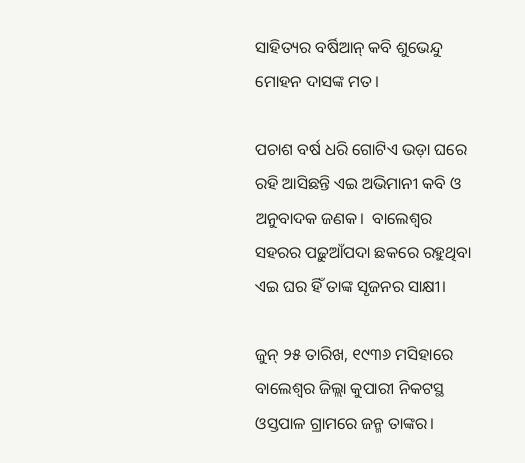ସାହିତ୍ୟର ବର୍ଷିଆନ୍ କବି ଶୁଭେନ୍ଦୁ ମୋହନ ଦାସଙ୍କ ମତ।

ପଚାଶ ବର୍ଷ ଧରି ଗୋଟିଏ ଭଡ଼ା ଘରେ ରହି ଆସିଛନ୍ତି ଏଇ ଅଭିମାନୀ କବି ଓ ଅନୁବାଦକ ଜଣକ।  ବାଲେଶ୍ୱର ସହରର ପଢ଼ୁଆଁପଦା ଛକରେ ରହୁଥିବା ଏଇ ଘର ହିଁ ତାଙ୍କ ସୃଜନର ସାକ୍ଷୀ।

ଜୁନ୍ ୨୫ ତାରିଖ, ୧୯୩୬ ମସିହାରେ ବାଲେଶ୍ୱର ଜିଲ୍ଲା କୁପାରୀ ନିକଟସ୍ଥ ଓସ୍ତପାଳ ଗ୍ରାମରେ ଜନ୍ମ ତାଙ୍କର।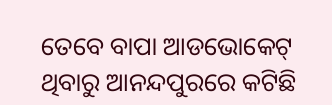ତେବେ ବାପା ଆଡଭୋକେଟ୍ ଥିବାରୁ ଆନନ୍ଦପୁରରେ କଟିଛି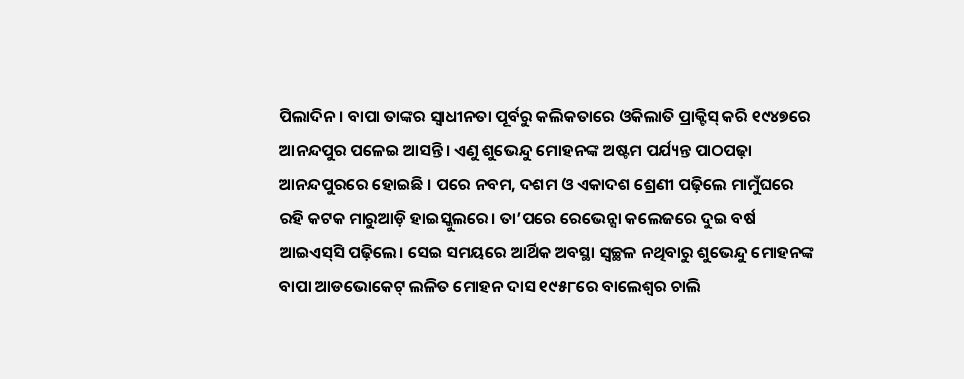ପିଲାଦିନ। ବାପା ତାଙ୍କର ସ୍ୱାଧୀନତା ପୂର୍ବରୁ କଲିକତାରେ ଓକିଲାତି ପ୍ରାକ୍ଟିସ୍ କରି ୧୯୪୭ରେ ଆନନ୍ଦପୁର ପଳେଇ ଆସନ୍ତି। ଏଣୁ ଶୁଭେନ୍ଦୁ ମୋହନଙ୍କ ଅଷ୍ଟମ ପର୍ଯ୍ୟନ୍ତ ପାଠପଢ଼ା ଆନନ୍ଦପୁରରେ ହୋଇଛି । ପରେ ନବମ, ଦଶମ ଓ ଏକାଦଶ ଶ୍ରେଣୀ ପଢ଼ିଲେ ମାମୁଁଘରେ ରହି କଟକ ମାରୁଆଡ଼ି ହାଇସ୍କୁଲରେ। ତା’ପରେ ରେଭେନ୍ସା କଲେଜରେ ଦୁଇ ବର୍ଷ ଆଇଏସ୍‌ସି ପଢ଼ିଲେ। ସେଇ ସମୟରେ ଆର୍ଥିକ ଅବସ୍ଥା ସ୍ୱଚ୍ଛଳ ନଥିବାରୁ ଶୁଭେନ୍ଦୁ ମୋହନଙ୍କ ବାପା ଆଡଭୋକେଟ୍ ଲଳିତ ମୋହନ ଦାସ ୧୯୫୮ରେ ବାଲେଶ୍ୱର ଚାଲି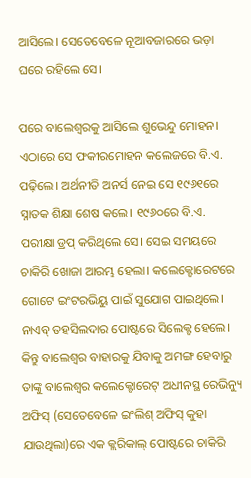ଆସିଲେ। ସେତେବେଳେ ନୂଆବଜାରରେ ଭଡ଼ା ଘରେ ରହିଲେ ସେ।

ପରେ ବାଲେଶ୍ୱରକୁ ଆସିଲେ ଶୁଭେନ୍ଦୁ ମୋହନ। ଏଠାରେ ସେ ଫକୀରମୋହନ କଲେଜରେ ବି.ଏ. ପଢ଼ିଲେ। ଅର୍ଥନୀତି ଅନର୍ସ ନେଇ ସେ ୧୯୬୧ରେ ସ୍ନାତକ ଶିକ୍ଷା ଶେଷ କଲେ। ୧୯୬୦ରେ ବି.ଏ. ପରୀକ୍ଷା ଡ୍ରପ୍ କରିଥିଲେ ସେ। ସେଇ ସମୟରେ ଚାକିରି ଖୋଜା ଆରମ୍ଭ ହେଲା। କଲେକ୍ଟୋରେଟରେ ଗୋଟେ ଇଂଟରଭିୟୁ ପାଇଁ ସୁଯୋଗ ପାଇଥିଲେ। ନାଏବ୍ ତହସିଲଦାର ପୋଷ୍ଟରେ ସିଲେକ୍ଟ ହେଲେ। କିନ୍ତୁ ବାଲେଶ୍ୱର ବାହାରକୁ ଯିବାକୁ ଅମଙ୍ଗ ହେବାରୁ ତାଙ୍କୁ ବାଲେଶ୍ୱର କଲେକ୍ଟୋରେଟ୍ ଅଧୀନସ୍ଥ ରେଭିନ୍ୟୁ ଅଫିସ୍ (ସେତେବେଳେ ଇଂଲିଶ୍ ଅଫିସ୍ କୁହା ଯାଉଥିଲା)ରେ ଏକ କ୍ଲରିକାଲ୍ ପୋଷ୍ଟରେ ଚାକିରି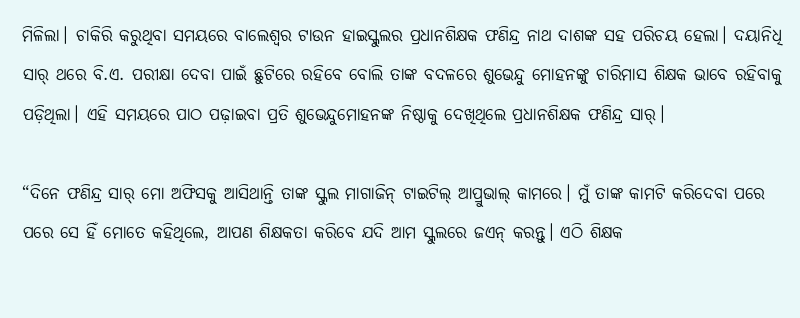ମିଳିଲା। ଚାକିରି କରୁଥିବା ସମୟରେ ବାଲେଶ୍ୱର ଟାଉନ ହାଇସ୍କୁଲର ପ୍ରଧାନଶିକ୍ଷକ ଫଣିନ୍ଦ୍ର ନାଥ ଦାଶଙ୍କ ସହ ପରିଚୟ ହେଲା। ଦୟାନିଧି ସାର୍ ଥରେ ବି.ଏ. ପରୀକ୍ଷା ଦେବା ପାଇଁ ଛୁଟିରେ ରହିବେ ବୋଲି ତାଙ୍କ ବଦଳରେ ଶୁଭେନ୍ଦୁ ମୋହନଙ୍କୁ ଚାରିମାସ ଶିକ୍ଷକ ଭାବେ ରହିବାକୁ ପଡ଼ିଥିଲା। ଏହି ସମୟରେ ପାଠ ପଢ଼ାଇବା ପ୍ରତି ଶୁଭେନ୍ଦୁମୋହନଙ୍କ ନିଷ୍ଠାକୁ ଦେଖିଥିଲେ ପ୍ରଧାନଶିକ୍ଷକ ଫଣିନ୍ଦ୍ର ସାର୍।

“ଦିନେ ଫଣିନ୍ଦ୍ର ସାର୍ ମୋ ଅଫିସକୁ ଆସିଥାନ୍ତି ତାଙ୍କ ସ୍କୁଲ ମାଗାଜିନ୍ ଟାଇଟିଲ୍ ଆପ୍ରୁଭାଲ୍ କାମରେ। ମୁଁ ତାଙ୍କ କାମଟି କରିଦେବା ପରେ ପରେ ସେ ହିଁ ମୋତେ କହିଥିଲେ, ଆପଣ ଶିକ୍ଷକତା କରିବେ ଯଦି ଆମ ସ୍କୁଲରେ ଜଏନ୍ କରନ୍ତୁ। ଏଠି ଶିକ୍ଷକ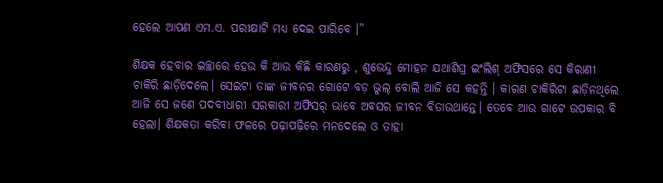ହେଲେ ଆପଣ ଏମ.ଏ. ପରୀକ୍ଷାଟି ମଧ୍ୟ ଦେଇ ପାରିବେ ।”

ଶିକ୍ଷକ ହେବାର ଇଚ୍ଛାରେ ହେଉ କି ଆଉ କିଛି କାରଣରୁ , ଶୁଭେନ୍ଦୁ ମୋହନ ଯଥାଶିଘ୍ର ଇଂଲିଶ୍ ଅଫିସରେ ସେ କିରାଣୀ ଚାକିରି ଛାଡ଼ିଦେଲେ। ସେଇଟା ତାଙ୍କ ଜୀବନର ଗୋଟେ ବଡ଼ ଭୁଲ୍ ବୋଲି ଆଜି ସେ କହନ୍ତି । କାରଣ ଚାକିରିଟା ଛାଡ଼ିନଥିଲେ ଆଜି ସେ ଜଣେ ପଦବୀଧାରୀ ସରକାରୀ ଅଫିସର୍ ଭାବେ ଅବସର ଜୀବନ ବିତାଉଥାନ୍ତେ। ତେବେ ଆଉ ଗାଟେ ଉପକାର ବି ହେଲା। ଶିକ୍ଷକତା କରିବା ଫଳରେ ପଢ଼ାପଢ଼ିରେ ମନଦେଲେ ଓ ତାହା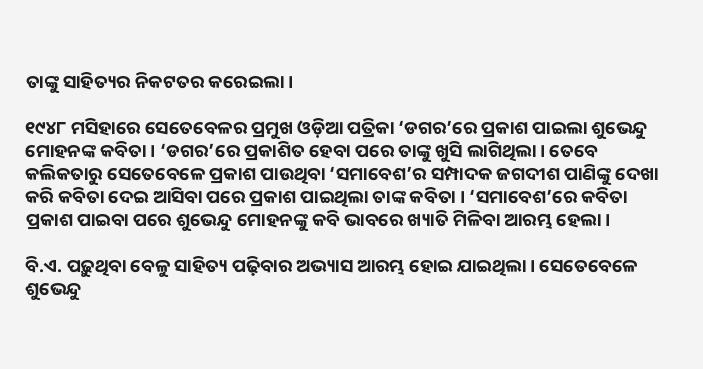ତାଙ୍କୁ ସାହିତ୍ୟର ନିକଟତର କରେଇଲା।

୧୯୪୮ ମସିହାରେ ସେତେବେଳର ପ୍ରମୁଖ ଓଡ଼ିଆ ପତ୍ରିକା ‘ଡଗର’ରେ ପ୍ରକାଶ ପାଇଲା ଶୁଭେନ୍ଦୁ ମୋହନଙ୍କ କବିତା। ‘ଡଗର’ରେ ପ୍ରକାଶିତ ହେବା ପରେ ତାଙ୍କୁ ଖୁସି ଲାଗିଥିଲା। ତେବେ କଲିକତାରୁ ସେତେବେଳେ ପ୍ରକାଶ ପାଉଥିବା ‘ସମାବେଶ’ର ସମ୍ପାଦକ ଜଗଦୀଶ ପାଣିଙ୍କୁ ଦେଖା କରି କବିତା ଦେଇ ଆସିବା ପରେ ପ୍ରକାଶ ପାଇଥିଲା ତାଙ୍କ କବିତା । ‘ସମାବେଶ’ରେ କବିତା ପ୍ରକାଶ ପାଇବା ପରେ ଶୁଭେନ୍ଦୁ ମୋହନଙ୍କୁ କବି ଭାବରେ ଖ୍ୟାତି ମିଳିବା ଆରମ୍ଭ ହେଲା।

ବି.ଏ. ପଢ଼ୁଥିବା ବେଳୁ ସାହିତ୍ୟ ପଢ଼ିବାର ଅଭ୍ୟାସ ଆରମ୍ଭ ହୋଇ ଯାଇଥିଲା। ସେତେବେଳେ ଶୁଭେନ୍ଦୁ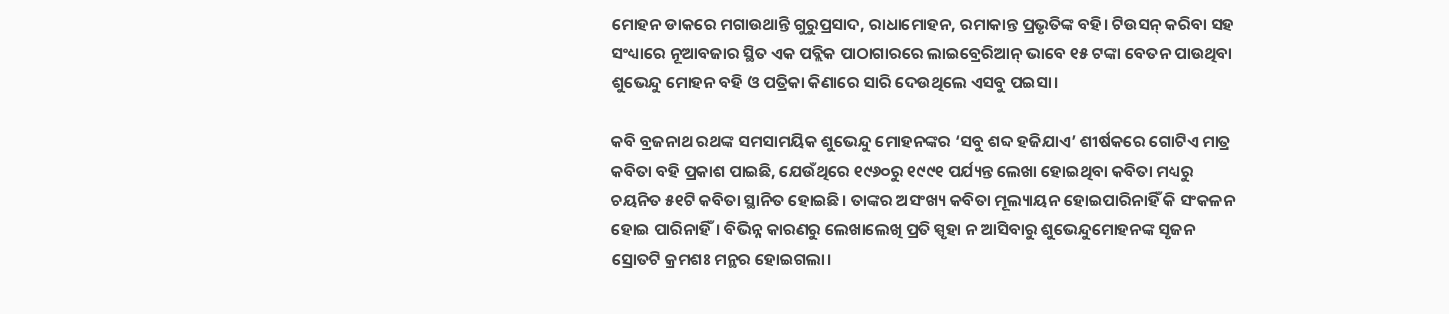ମୋହନ ଡାକରେ ମଗାଉଥାନ୍ତି ଗୁରୁପ୍ରସାଦ, ରାଧାମୋହନ, ରମାକାନ୍ତ ପ୍ରଭୃତିଙ୍କ ବହି। ଟିଉସନ୍ କରିବା ସହ ସଂଧ୍ୟାରେ ନୂଆବଜାର ସ୍ଥିତ ଏକ ପବ୍ଲିକ ପାଠାଗାରରେ ଲାଇବ୍ରେରିଆନ୍ ଭାବେ ୧୫ ଟଙ୍କା ବେତନ ପାଉଥିବା ଶୁଭେନ୍ଦୁ ମୋହନ ବହି ଓ ପତ୍ରିକା କିଣାରେ ସାରି ଦେଉଥିଲେ ଏସବୁ ପଇସା।

କବି ବ୍ରଜନାଥ ରଥଙ୍କ ସମସାମୟିକ ଶୁଭେନ୍ଦୁ ମୋହନଙ୍କର ‘ସବୁ ଶବ୍ଦ ହଜିଯାଏ’ ଶୀର୍ଷକରେ ଗୋଟିଏ ମାତ୍ର କବିତା ବହି ପ୍ରକାଶ ପାଇଛି, ଯେଉଁଥିରେ ୧୯୬୦ରୁ ୧୯୯୧ ପର୍ଯ୍ୟନ୍ତ ଲେଖା ହୋଇଥିବା କବିତା ମଧ୍ୟରୁ ଚୟନିତ ୫୧ଟି କବିତା ସ୍ଥାନିତ ହୋଇଛି। ତାଙ୍କର ଅସଂଖ୍ୟ କବିତା ମୂଲ୍ୟାୟନ ହୋଇପାରିନାହିଁ କି ସଂକଳନ ହୋଇ ପାରିନାହିଁ। ବିଭିନ୍ନ କାରଣରୁ ଲେଖାଲେଖି ପ୍ରତି ସ୍ପୃହା ନ ଆସିବାରୁ ଶୁଭେନ୍ଦୁମୋହନଙ୍କ ସୃଜନ ସ୍ରୋତଟି କ୍ରମଶଃ ମନ୍ଥର ହୋଇଗଲା।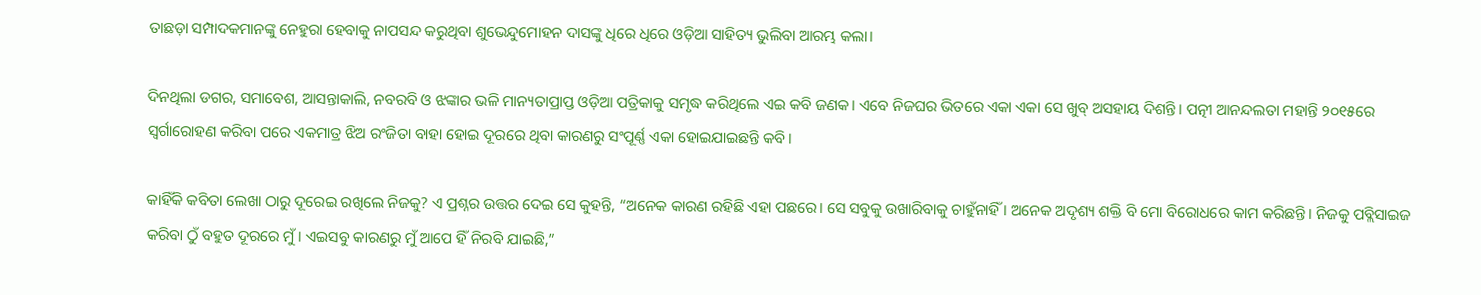ତାଛଡ଼ା ସମ୍ପାଦକମାନଙ୍କୁ ନେହୁରା ହେବାକୁ ନାପସନ୍ଦ କରୁଥିବା ଶୁଭେନ୍ଦୁମୋହନ ଦାସଙ୍କୁ ଧିରେ ଧିରେ ଓଡ଼ିଆ ସାହିତ୍ୟ ଭୁଲିବା ଆରମ୍ଭ କଲା।

ଦିନଥିଲା ଡଗର, ସମାବେଶ, ଆସନ୍ତାକାଲି, ନବରବି ଓ ଝଙ୍କାର ଭଳି ମାନ୍ୟତାପ୍ରାପ୍ତ ଓଡ଼ିଆ ପତ୍ରିକାକୁ ସମୃଦ୍ଧ କରିଥିଲେ ଏଇ କବି ଜଣକ। ଏବେ ନିଜଘର ଭିତରେ ଏକା ଏକା ସେ ଖୁବ୍ ଅସହାୟ ଦିଶନ୍ତି। ପତ୍ନୀ ଆନନ୍ଦଲତା ମହାନ୍ତି ୨୦୧୫ରେ ସ୍ୱର୍ଗାରୋହଣ କରିବା ପରେ ଏକମାତ୍ର ଝିଅ ରଂଜିତା ବାହା ହୋଇ ଦୂରରେ ଥିବା କାରଣରୁ ସଂପୂର୍ଣ୍ଣ ଏକା ହୋଇଯାଇଛନ୍ତି କବି।

କାହିଁକି କବିତା ଲେଖା ଠାରୁ ଦୂରେଇ ରଖିଲେ ନିଜକୁ? ଏ ପ୍ରଶ୍ନର ଉତ୍ତର ଦେଇ ସେ କୁହନ୍ତି, “ଅନେକ କାରଣ ରହିଛି ଏହା ପଛରେ। ସେ ସବୁକୁ ଉଖାରିବାକୁ ଚାହୁଁନାହିଁ । ଅନେକ ଅଦୃଶ୍ୟ ଶକ୍ତି ବି ମୋ ବିରୋଧରେ କାମ କରିଛନ୍ତି। ନିଜକୁ ପବ୍ଲିସାଇଜ କରିବା ଠୁଁ ବହୁତ ଦୂରରେ ମୁଁ। ଏଇସବୁ କାରଣରୁ ମୁଁ ଆପେ ହିଁ ନିରବି ଯାଇଛି,”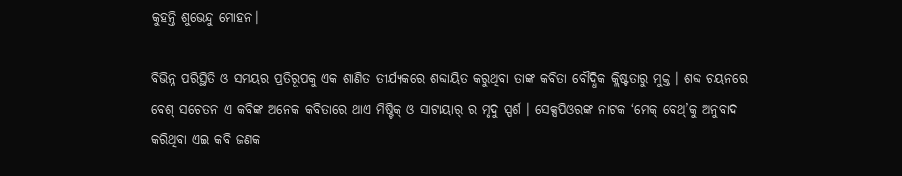କୁହନ୍ତି ଶୁଭେନ୍ଦୁ ମୋହନ।

ବିଭିନ୍ନ ପରିସ୍ଥିତି ଓ ସମୟର ପ୍ରତିରୂପକୁ ଏକ ଶାଣିତ ତୀର୍ଯ୍ୟକରେ ଶବ୍ଦାୟିତ କରୁଥିବା ତାଙ୍କ କବିତା ବୌଦ୍ଧିକ କ୍ଲିଷ୍ଟତାରୁ ମୁକ୍ତ । ଶବ୍ଦ ଚୟନରେ ବେଶ୍ ସଚେତନ ଏ କବିଙ୍କ ଅନେକ କବିତାରେ ଥାଏ ମିଷ୍ଟିକ୍ ଓ ସାଟାୟାର୍ ର ମୃଦୁ ସ୍ପର୍ଶ । ସେକ୍ସପିଓରଙ୍କ ନାଟକ ‘ମେକ୍ ବେଥ୍’କୁ ଅନୁବାଦ କରିଥିବା ଏଇ କବି ଜଣକ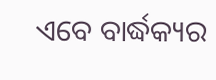ଏବେ ବାର୍ଦ୍ଧକ୍ୟର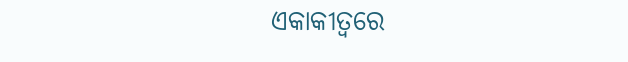ଏକାକୀତ୍ୱରେ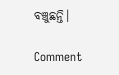ବଞ୍ଚୁଛନ୍ତି।

Comment